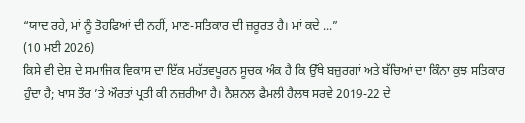“ਯਾਦ ਰਹੇ, ਮਾਂ ਨੂੰ ਤੋਹਫਿਆਂ ਦੀ ਨਹੀਂ, ਮਾਣ-ਸਤਿਕਾਰ ਦੀ ਜ਼ਰੂਰਤ ਹੈ। ਮਾਂ ਕਦੇ ...”
(10 ਮਈ 2026)
ਕਿਸੇ ਵੀ ਦੇਸ਼ ਦੇ ਸਮਾਜਿਕ ਵਿਕਾਸ ਦਾ ਇੱਕ ਮਹੱਤਵਪੂਰਨ ਸੂਚਕ ਅੰਕ ਹੈ ਕਿ ਉੱਥੇ ਬਜ਼ੁਰਗਾਂ ਅਤੇ ਬੱਚਿਆਂ ਦਾ ਕਿੰਨਾ ਕੁਝ ਸਤਿਕਾਰ ਹੁੰਦਾ ਹੈ; ਖਾਸ ਤੌਰ ’ਤੇ ਔਰਤਾਂ ਪ੍ਰਤੀ ਕੀ ਨਜ਼ਰੀਆ ਹੈ। ਨੈਸ਼ਨਲ ਫੈਮਲੀ ਹੈਲਥ ਸਰਵੇ 2019-22 ਦੇ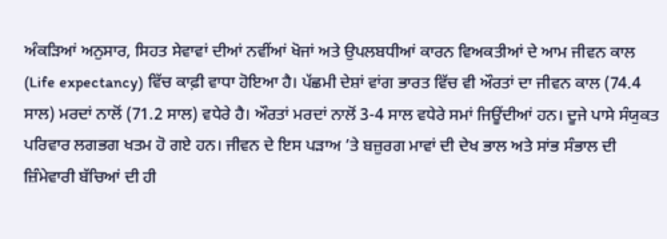ਅੰਕੜਿਆਂ ਅਨੁਸਾਰ, ਸਿਹਤ ਸੇਵਾਵਾਂ ਦੀਆਂ ਨਵੀਂਆਂ ਖੋਜਾਂ ਅਤੇ ਉਪਲਬਧੀਆਂ ਕਾਰਨ ਵਿਅਕਤੀਆਂ ਦੇ ਆਮ ਜੀਵਨ ਕਾਲ (Life expectancy) ਵਿੱਚ ਕਾਫ਼ੀ ਵਾਧਾ ਹੋਇਆ ਹੈ। ਪੱਛਮੀ ਦੇਸ਼ਾਂ ਵਾਂਗ ਭਾਰਤ ਵਿੱਚ ਵੀ ਔਰਤਾਂ ਦਾ ਜੀਵਨ ਕਾਲ (74.4 ਸਾਲ) ਮਰਦਾਂ ਨਾਲੋਂ (71.2 ਸਾਲ) ਵਧੇਰੇ ਹੈ। ਔਰਤਾਂ ਮਰਦਾਂ ਨਾਲੋਂ 3-4 ਸਾਲ ਵਧੇਰੇ ਸਮਾਂ ਜਿਊਂਦੀਆਂ ਹਨ। ਦੂਜੇ ਪਾਸੇ ਸੰਯੁਕਤ ਪਰਿਵਾਰ ਲਗਭਗ ਖਤਮ ਹੋ ਗਏ ਹਨ। ਜੀਵਨ ਦੇ ਇਸ ਪੜਾਅ ’ਤੇ ਬਜ਼ੁਰਗ ਮਾਵਾਂ ਦੀ ਦੇਖ ਭਾਲ ਅਤੇ ਸਾਂਭ ਸੰਭਾਲ ਦੀ ਜ਼ਿੰਮੇਵਾਰੀ ਬੱਚਿਆਂ ਦੀ ਹੀ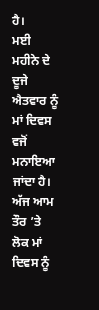ਹੈ।
ਮਈ ਮਹੀਨੇ ਦੇ ਦੂਜੇ ਐਤਵਾਰ ਨੂੰ ਮਾਂ ਦਿਵਸ ਵਜੋਂ ਮਨਾਇਆ ਜਾਂਦਾ ਹੈ। ਅੱਜ ਆਮ ਤੌਰ ’ਤੇ ਲੋਕ ਮਾਂ ਦਿਵਸ ਨੂੰ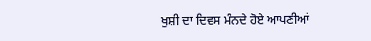ਖੁਸ਼ੀ ਦਾ ਦਿਵਸ ਮੰਨਦੇ ਹੋਏ ਆਪਣੀਆਂ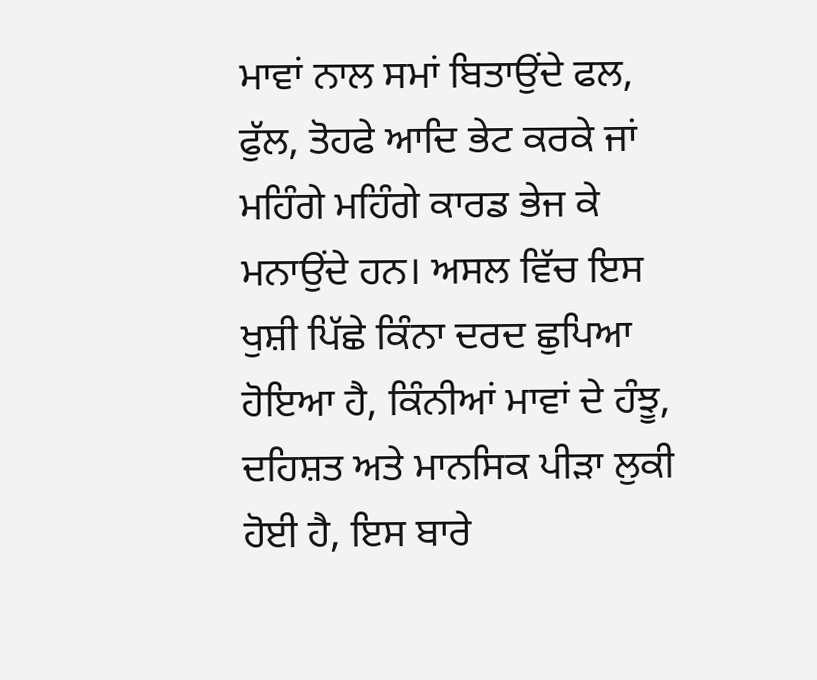ਮਾਵਾਂ ਨਾਲ ਸਮਾਂ ਬਿਤਾਉਂਦੇ ਫਲ, ਫੁੱਲ, ਤੋਹਫੇ ਆਦਿ ਭੇਟ ਕਰਕੇ ਜਾਂ ਮਹਿੰਗੇ ਮਹਿੰਗੇ ਕਾਰਡ ਭੇਜ ਕੇ ਮਨਾਉਂਦੇ ਹਨ। ਅਸਲ ਵਿੱਚ ਇਸ ਖੁਸ਼ੀ ਪਿੱਛੇ ਕਿੰਨਾ ਦਰਦ ਛੁਪਿਆ ਹੋਇਆ ਹੈ, ਕਿੰਨੀਆਂ ਮਾਵਾਂ ਦੇ ਹੰਝੂ, ਦਹਿਸ਼ਤ ਅਤੇ ਮਾਨਸਿਕ ਪੀੜਾ ਲੁਕੀ ਹੋਈ ਹੈ, ਇਸ ਬਾਰੇ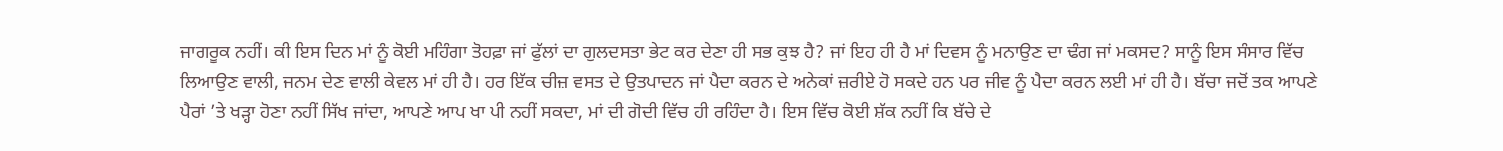ਜਾਗਰੂਕ ਨਹੀਂ। ਕੀ ਇਸ ਦਿਨ ਮਾਂ ਨੂੰ ਕੋਈ ਮਹਿੰਗਾ ਤੋਹਫ਼ਾ ਜਾਂ ਫੁੱਲਾਂ ਦਾ ਗੁਲਦਸਤਾ ਭੇਟ ਕਰ ਦੇਣਾ ਹੀ ਸਭ ਕੁਝ ਹੈ? ਜਾਂ ਇਹ ਹੀ ਹੈ ਮਾਂ ਦਿਵਸ ਨੂੰ ਮਨਾਉਣ ਦਾ ਢੰਗ ਜਾਂ ਮਕਸਦ? ਸਾਨੂੰ ਇਸ ਸੰਸਾਰ ਵਿੱਚ ਲਿਆਉਣ ਵਾਲੀ, ਜਨਮ ਦੇਣ ਵਾਲੀ ਕੇਵਲ ਮਾਂ ਹੀ ਹੈ। ਹਰ ਇੱਕ ਚੀਜ਼ ਵਸਤ ਦੇ ਉਤਪਾਦਨ ਜਾਂ ਪੈਦਾ ਕਰਨ ਦੇ ਅਨੇਕਾਂ ਜ਼ਰੀਏ ਹੋ ਸਕਦੇ ਹਨ ਪਰ ਜੀਵ ਨੂੰ ਪੈਦਾ ਕਰਨ ਲਈ ਮਾਂ ਹੀ ਹੈ। ਬੱਚਾ ਜਦੋਂ ਤਕ ਆਪਣੇ ਪੈਰਾਂ ’ਤੇ ਖੜ੍ਹਾ ਹੋਣਾ ਨਹੀਂ ਸਿੱਖ ਜਾਂਦਾ, ਆਪਣੇ ਆਪ ਖਾ ਪੀ ਨਹੀਂ ਸਕਦਾ, ਮਾਂ ਦੀ ਗੋਦੀ ਵਿੱਚ ਹੀ ਰਹਿੰਦਾ ਹੈ। ਇਸ ਵਿੱਚ ਕੋਈ ਸ਼ੱਕ ਨਹੀਂ ਕਿ ਬੱਚੇ ਦੇ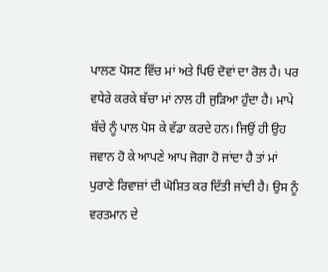ਪਾਲਣ ਪੋਸਣ ਵਿੱਚ ਮਾਂ ਅਤੇ ਪਿਓ ਦੋਵਾਂ ਦਾ ਰੋਲ ਹੈ। ਪਰ ਵਧੇਰੇ ਕਰਕੇ ਬੱਚਾ ਮਾਂ ਨਾਲ ਹੀ ਜੁੜਿਆ ਹੁੰਦਾ ਹੈ। ਮਾਪੇ ਬੱਚੇ ਨੂੰ ਪਾਲ ਪੋਸ ਕੇ ਵੱਡਾ ਕਰਦੇ ਹਨ। ਜਿਉਂ ਹੀ ਉਹ ਜਵਾਨ ਹੋ ਕੇ ਆਪਣੇ ਆਪ ਜੋਗਾ ਹੋ ਜਾਂਦਾ ਹੈ ਤਾਂ ਮਾਂ ਪੁਰਾਣੇ ਰਿਵਾਜ਼ਾਂ ਦੀ ਘੋਸ਼ਿਤ ਕਰ ਦਿੱਤੀ ਜਾਂਦੀ ਹੈ। ਉਸ ਨੂੰ ਵਰਤਮਾਨ ਦੇ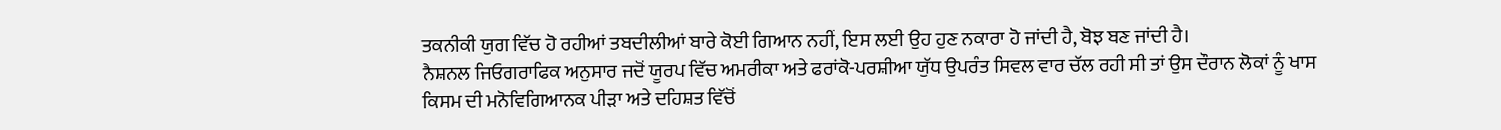ਤਕਨੀਕੀ ਯੁਗ ਵਿੱਚ ਹੋ ਰਹੀਆਂ ਤਬਦੀਲੀਆਂ ਬਾਰੇ ਕੋਈ ਗਿਆਨ ਨਹੀਂ, ਇਸ ਲਈ ਉਹ ਹੁਣ ਨਕਾਰਾ ਹੋ ਜਾਂਦੀ ਹੈ, ਬੋਝ ਬਣ ਜਾਂਦੀ ਹੈ।
ਨੈਸ਼ਨਲ ਜਿਓਗਰਾਫਿਕ ਅਨੁਸਾਰ ਜਦੋਂ ਯੂਰਪ ਵਿੱਚ ਅਮਰੀਕਾ ਅਤੇ ਫਰਾਂਕੋ-ਪਰਸ਼ੀਆ ਯੁੱਧ ਉਪਰੰਤ ਸਿਵਲ ਵਾਰ ਚੱਲ ਰਹੀ ਸੀ ਤਾਂ ਉਸ ਦੌਰਾਨ ਲੋਕਾਂ ਨੂੰ ਖਾਸ ਕਿਸਮ ਦੀ ਮਨੋਵਿਗਿਆਨਕ ਪੀੜਾ ਅਤੇ ਦਹਿਸ਼ਤ ਵਿੱਚੋਂ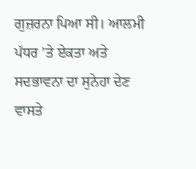ਗੁਜ਼ਰਨਾ ਪਿਆ ਸੀ। ਆਲਮੀ ਪੱਧਰ ’ਤੇ ਏਕਤਾ ਅਤੇ ਸਦਭਾਵਨਾ ਦਾ ਸੁਨੇਹਾ ਦੇਣ ਵਾਸਤੇ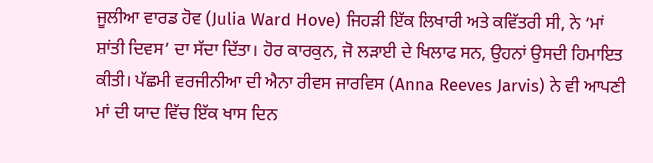ਜੂਲੀਆ ਵਾਰਡ ਹੋਵ (Julia Ward Hove) ਜਿਹੜੀ ਇੱਕ ਲਿਖਾਰੀ ਅਤੇ ਕਵਿੱਤਰੀ ਸੀ, ਨੇ ‘ਮਾਂ ਸ਼ਾਂਤੀ ਦਿਵਸ’ ਦਾ ਸੱਦਾ ਦਿੱਤਾ। ਹੋਰ ਕਾਰਕੁਨ, ਜੋ ਲੜਾਈ ਦੇ ਖਿਲਾਫ ਸਨ, ਉਹਨਾਂ ਉਸਦੀ ਹਿਮਾਇਤ ਕੀਤੀ। ਪੱਛਮੀ ਵਰਜੀਨੀਆ ਦੀ ਐਨਾ ਰੀਵਸ ਜਾਰਵਿਸ (Anna Reeves Jarvis) ਨੇ ਵੀ ਆਪਣੀ ਮਾਂ ਦੀ ਯਾਦ ਵਿੱਚ ਇੱਕ ਖਾਸ ਦਿਨ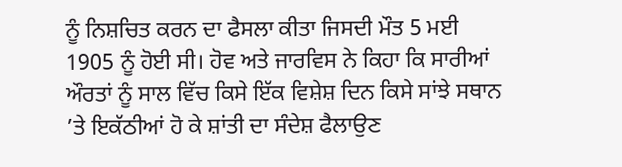ਨੂੰ ਨਿਸ਼ਚਿਤ ਕਰਨ ਦਾ ਫੈਸਲਾ ਕੀਤਾ ਜਿਸਦੀ ਮੌਤ 5 ਮਈ 1905 ਨੂੰ ਹੋਈ ਸੀ। ਹੋਵ ਅਤੇ ਜਾਰਵਿਸ ਨੇ ਕਿਹਾ ਕਿ ਸਾਰੀਆਂ ਔਰਤਾਂ ਨੂੰ ਸਾਲ ਵਿੱਚ ਕਿਸੇ ਇੱਕ ਵਿਸ਼ੇਸ਼ ਦਿਨ ਕਿਸੇ ਸਾਂਝੇ ਸਥਾਨ ’ਤੇ ਇਕੱਠੀਆਂ ਹੋ ਕੇ ਸ਼ਾਂਤੀ ਦਾ ਸੰਦੇਸ਼ ਫੈਲਾਉਣ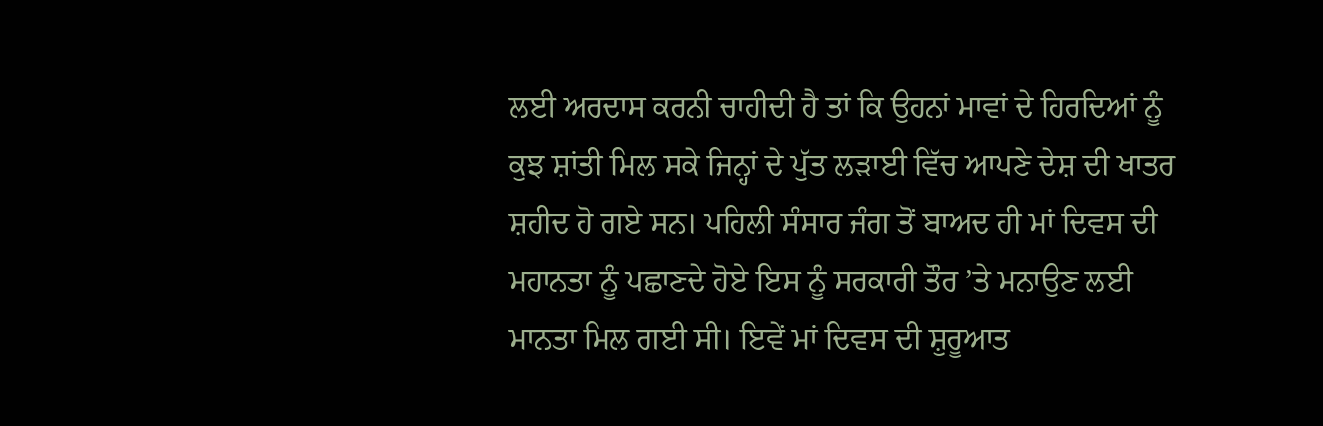ਲਈ ਅਰਦਾਸ ਕਰਨੀ ਚਾਹੀਦੀ ਹੈ ਤਾਂ ਕਿ ਉਹਨਾਂ ਮਾਵਾਂ ਦੇ ਹਿਰਦਿਆਂ ਨੂੰ ਕੁਝ ਸ਼ਾਂਤੀ ਮਿਲ ਸਕੇ ਜਿਨ੍ਹਾਂ ਦੇ ਪੁੱਤ ਲੜਾਈ ਵਿੱਚ ਆਪਣੇ ਦੇਸ਼ ਦੀ ਖਾਤਰ ਸ਼ਹੀਦ ਹੋ ਗਏ ਸਨ। ਪਹਿਲੀ ਸੰਸਾਰ ਜੰਗ ਤੋਂ ਬਾਅਦ ਹੀ ਮਾਂ ਦਿਵਸ ਦੀ ਮਹਾਨਤਾ ਨੂੰ ਪਛਾਣਦੇ ਹੋਏ ਇਸ ਨੂੰ ਸਰਕਾਰੀ ਤੌਰ ’ਤੇ ਮਨਾਉਣ ਲਈ ਮਾਨਤਾ ਮਿਲ ਗਈ ਸੀ। ਇਵੇਂ ਮਾਂ ਦਿਵਸ ਦੀ ਸ਼ੁਰੂਆਤ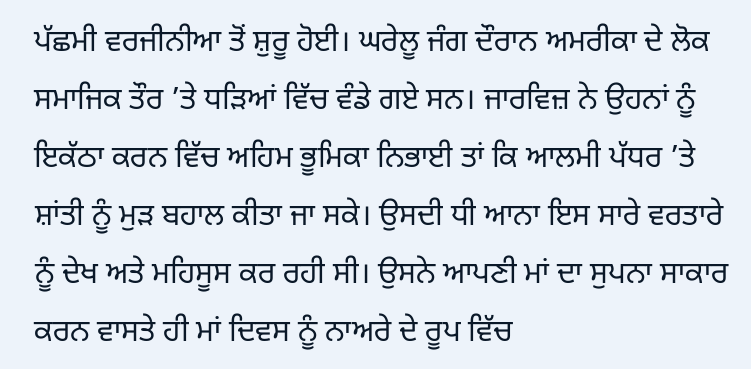ਪੱਛਮੀ ਵਰਜੀਨੀਆ ਤੋਂ ਸ਼ੁਰੂ ਹੋਈ। ਘਰੇਲੂ ਜੰਗ ਦੌਰਾਨ ਅਮਰੀਕਾ ਦੇ ਲੋਕ ਸਮਾਜਿਕ ਤੌਰ ’ਤੇ ਧੜਿਆਂ ਵਿੱਚ ਵੰਡੇ ਗਏ ਸਨ। ਜਾਰਵਿਜ਼ ਨੇ ਉਹਨਾਂ ਨੂੰ ਇਕੱਠਾ ਕਰਨ ਵਿੱਚ ਅਹਿਮ ਭੂਮਿਕਾ ਨਿਭਾਈ ਤਾਂ ਕਿ ਆਲਮੀ ਪੱਧਰ ’ਤੇ ਸ਼ਾਂਤੀ ਨੂੰ ਮੁੜ ਬਹਾਲ ਕੀਤਾ ਜਾ ਸਕੇ। ਉਸਦੀ ਧੀ ਆਨਾ ਇਸ ਸਾਰੇ ਵਰਤਾਰੇ ਨੂੰ ਦੇਖ ਅਤੇ ਮਹਿਸੂਸ ਕਰ ਰਹੀ ਸੀ। ਉਸਨੇ ਆਪਣੀ ਮਾਂ ਦਾ ਸੁਪਨਾ ਸਾਕਾਰ ਕਰਨ ਵਾਸਤੇ ਹੀ ਮਾਂ ਦਿਵਸ ਨੂੰ ਨਾਅਰੇ ਦੇ ਰੂਪ ਵਿੱਚ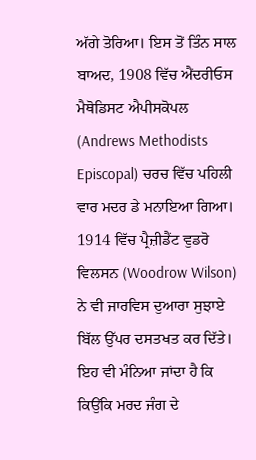ਅੱਗੇ ਤੋਰਿਆ। ਇਸ ਤੋਂ ਤਿੰਨ ਸਾਲ ਬਾਅਦ, 1908 ਵਿੱਚ ਐਂਦਰੀਓਸ ਮੈਥੋਡਿਸਟ ਐਪੀਸਕੋਪਲ (Andrews Methodists Episcopal) ਚਰਚ ਵਿੱਚ ਪਹਿਲੀ ਵਾਰ ਮਦਰ ਡੇ ਮਨਾਇਆ ਗਿਆ। 1914 ਵਿੱਚ ਪ੍ਰੈਜ਼ੀਡੈਂਟ ਵੁਡਰੋ ਵਿਲਸਨ (Woodrow Wilson) ਨੇ ਵੀ ਜਾਰਵਿਸ ਦੁਆਰਾ ਸੁਝਾਏ ਬਿੱਲ ਉੱਪਰ ਦਸਤਖਤ ਕਰ ਦਿੱਤੇ। ਇਹ ਵੀ ਮੰਨਿਆ ਜਾਂਦਾ ਹੈ ਕਿ ਕਿਉਂਕਿ ਮਰਦ ਜੰਗ ਦੇ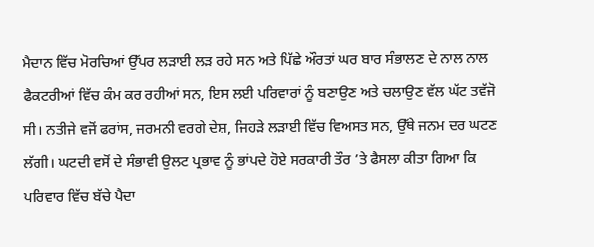ਮੈਦਾਨ ਵਿੱਚ ਮੋਰਚਿਆਂ ਉੱਪਰ ਲੜਾਈ ਲੜ ਰਹੇ ਸਨ ਅਤੇ ਪਿੱਛੇ ਔਰਤਾਂ ਘਰ ਬਾਰ ਸੰਭਾਲਣ ਦੇ ਨਾਲ ਨਾਲ ਫੈਕਟਰੀਆਂ ਵਿੱਚ ਕੰਮ ਕਰ ਰਹੀਆਂ ਸਨ, ਇਸ ਲਈ ਪਰਿਵਾਰਾਂ ਨੂੰ ਬਣਾਉਣ ਅਤੇ ਚਲਾਉਣ ਵੱਲ ਘੱਟ ਤਵੱਜੋ ਸੀ। ਨਤੀਜੇ ਵਜੋਂ ਫਰਾਂਸ, ਜਰਮਨੀ ਵਰਗੇ ਦੇਸ਼, ਜਿਹੜੇ ਲੜਾਈ ਵਿੱਚ ਵਿਅਸਤ ਸਨ, ਉੱਥੇ ਜਨਮ ਦਰ ਘਟਣ ਲੱਗੀ। ਘਟਦੀ ਵਸੋਂ ਦੇ ਸੰਭਾਵੀ ਉਲਟ ਪ੍ਰਭਾਵ ਨੂੰ ਭਾਂਪਦੇ ਹੋਏ ਸਰਕਾਰੀ ਤੌਰ ’ਤੇ ਫੈਸਲਾ ਕੀਤਾ ਗਿਆ ਕਿ ਪਰਿਵਾਰ ਵਿੱਚ ਬੱਚੇ ਪੈਦਾ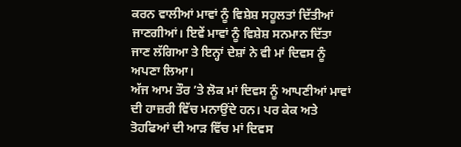ਕਰਨ ਵਾਲੀਆਂ ਮਾਵਾਂ ਨੂੰ ਵਿਸ਼ੇਸ਼ ਸਹੂਲਤਾਂ ਦਿੱਤੀਆਂ ਜਾਣਗੀਆਂ। ਇਵੇਂ ਮਾਵਾਂ ਨੂੰ ਵਿਸ਼ੇਸ਼ ਸਨਮਾਨ ਦਿੱਤਾ ਜਾਣ ਲੱਗਿਆ ਤੇ ਇਨ੍ਹਾਂ ਦੇਸ਼ਾਂ ਨੇ ਵੀ ਮਾਂ ਦਿਵਸ ਨੂੰ ਅਪਣਾ ਲਿਆ।
ਅੱਜ ਆਮ ਤੌਰ ’ਤੇ ਲੋਕ ਮਾਂ ਦਿਵਸ ਨੂੰ ਆਪਣੀਆਂ ਮਾਵਾਂ ਦੀ ਹਾਜ਼ਰੀ ਵਿੱਚ ਮਨਾਉਂਦੇ ਹਨ। ਪਰ ਕੇਕ ਅਤੇ ਤੋਹਫਿਆਂ ਦੀ ਆੜ ਵਿੱਚ ਮਾਂ ਦਿਵਸ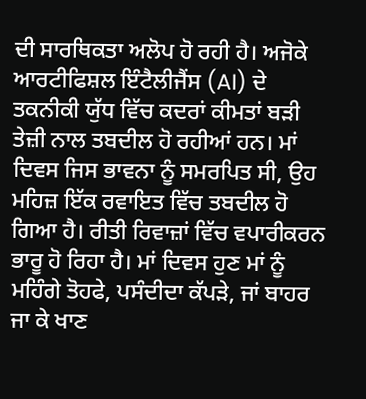ਦੀ ਸਾਰਥਿਕਤਾ ਅਲੋਪ ਹੋ ਰਹੀ ਹੈ। ਅਜੋਕੇ ਆਰਟੀਫਿਸ਼ਲ ਇੰਟੈਲੀਜੈਂਸ (AI) ਦੇ ਤਕਨੀਕੀ ਯੁੱਧ ਵਿੱਚ ਕਦਰਾਂ ਕੀਮਤਾਂ ਬੜੀ ਤੇਜ਼ੀ ਨਾਲ ਤਬਦੀਲ ਹੋ ਰਹੀਆਂ ਹਨ। ਮਾਂ ਦਿਵਸ ਜਿਸ ਭਾਵਨਾ ਨੂੰ ਸਮਰਪਿਤ ਸੀ, ਉਹ ਮਹਿਜ਼ ਇੱਕ ਰਵਾਇਤ ਵਿੱਚ ਤਬਦੀਲ ਹੋ ਗਿਆ ਹੈ। ਰੀਤੀ ਰਿਵਾਜ਼ਾਂ ਵਿੱਚ ਵਪਾਰੀਕਰਨ ਭਾਰੂ ਹੋ ਰਿਹਾ ਹੈ। ਮਾਂ ਦਿਵਸ ਹੁਣ ਮਾਂ ਨੂੰ ਮਹਿੰਗੇ ਤੋਹਫੇ, ਪਸੰਦੀਦਾ ਕੱਪੜੇ, ਜਾਂ ਬਾਹਰ ਜਾ ਕੇ ਖਾਣ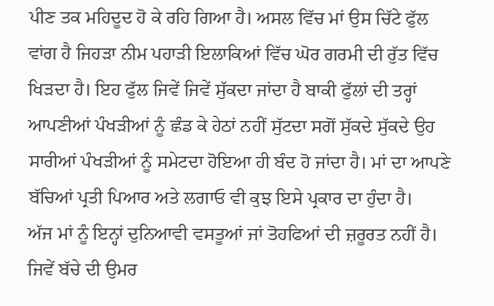ਪੀਣ ਤਕ ਮਹਿਦੂਦ ਹੋ ਕੇ ਰਹਿ ਗਿਆ ਹੈ। ਅਸਲ ਵਿੱਚ ਮਾਂ ਉਸ ਚਿੱਟੇ ਫੁੱਲ ਵਾਂਗ ਹੈ ਜਿਹੜਾ ਨੀਮ ਪਹਾੜੀ ਇਲਾਕਿਆਂ ਵਿੱਚ ਘੋਰ ਗਰਮੀ ਦੀ ਰੁੱਤ ਵਿੱਚ ਖਿੜਦਾ ਹੈ। ਇਹ ਫੁੱਲ ਜਿਵੇਂ ਜਿਵੇਂ ਸੁੱਕਦਾ ਜਾਂਦਾ ਹੈ ਬਾਕੀ ਫੁੱਲਾਂ ਦੀ ਤਰ੍ਹਾਂ ਆਪਣੀਆਂ ਪੰਖੜੀਆਂ ਨੂੰ ਛੰਡ ਕੇ ਹੇਠਾਂ ਨਹੀਂ ਸੁੱਟਦਾ ਸਗੋਂ ਸੁੱਕਦੇ ਸੁੱਕਦੇ ਉਹ ਸਾਰੀਆਂ ਪੰਖੜੀਆਂ ਨੂੰ ਸਮੇਟਦਾ ਹੋਇਆ ਹੀ ਬੰਦ ਹੋ ਜਾਂਦਾ ਹੈ। ਮਾਂ ਦਾ ਆਪਣੇ ਬੱਚਿਆਂ ਪ੍ਰਤੀ ਪਿਆਰ ਅਤੇ ਲਗਾਓ ਵੀ ਕੁਝ ਇਸੇ ਪ੍ਰਕਾਰ ਦਾ ਹੁੰਦਾ ਹੈ।
ਅੱਜ ਮਾਂ ਨੂੰ ਇਨ੍ਹਾਂ ਦੁਨਿਆਵੀ ਵਸਤੂਆਂ ਜਾਂ ਤੋਹਫਿਆਂ ਦੀ ਜ਼ਰੂਰਤ ਨਹੀਂ ਹੈ। ਜਿਵੇਂ ਬੱਚੇ ਦੀ ਉਮਰ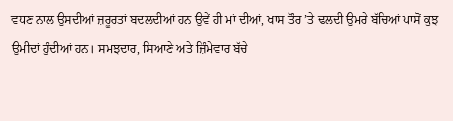ਵਧਣ ਨਾਲ ਉਸਦੀਆਂ ਜ਼ਰੂਰਤਾਂ ਬਦਲਦੀਆਂ ਹਨ ਉਵੇਂ ਹੀ ਮਾਂ ਦੀਆਂ, ਖਾਸ ਤੌਰ ’ਤੇ ਢਲਦੀ ਉਮਰੇ ਬੱਚਿਆਂ ਪਾਸੋਂ ਕੁਝ ਉਮੀਦਾਂ ਹੁੰਦੀਆਂ ਹਨ। ਸਮਝਦਾਰ, ਸਿਆਣੇ ਅਤੇ ਜ਼ਿੰਮੇਵਾਰ ਬੱਚੇ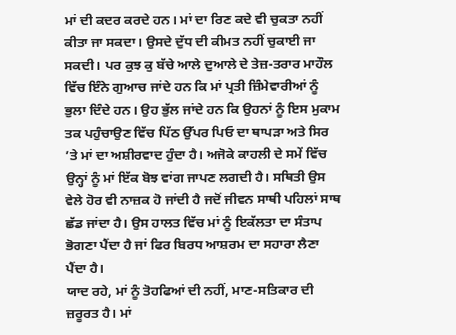ਮਾਂ ਦੀ ਕਦਰ ਕਰਦੇ ਹਨ। ਮਾਂ ਦਾ ਰਿਣ ਕਦੇ ਵੀ ਚੁਕਤਾ ਨਹੀਂ ਕੀਤਾ ਜਾ ਸਕਦਾ। ਉਸਦੇ ਦੁੱਧ ਦੀ ਕੀਮਤ ਨਹੀਂ ਚੁਕਾਈ ਜਾ ਸਕਦੀ। ਪਰ ਕੁਝ ਕੁ ਬੱਚੇ ਆਲੇ ਦੁਆਲੇ ਦੇ ਤੇਜ਼-ਤਰਾਰ ਮਾਹੌਲ ਵਿੱਚ ਇੰਨੇ ਗੁਆਚ ਜਾਂਦੇ ਹਨ ਕਿ ਮਾਂ ਪ੍ਰਤੀ ਜ਼ਿੰਮੇਵਾਰੀਆਂ ਨੂੰ ਭੁਲਾ ਦਿੰਦੇ ਹਨ। ਉਹ ਭੁੱਲ ਜਾਂਦੇ ਹਨ ਕਿ ਉਹਨਾਂ ਨੂੰ ਇਸ ਮੁਕਾਮ ਤਕ ਪਹੁੰਚਾਉਣ ਵਿੱਚ ਪਿੱਠ ਉੱਪਰ ਪਿਓ ਦਾ ਥਾਪੜਾ ਅਤੇ ਸਿਰ ’ਤੇ ਮਾਂ ਦਾ ਅਸ਼ੀਰਵਾਦ ਹੁੰਦਾ ਹੈ। ਅਜੋਕੇ ਕਾਹਲੀ ਦੇ ਸਮੇਂ ਵਿੱਚ ਉਨ੍ਹਾਂ ਨੂੰ ਮਾਂ ਇੱਕ ਬੋਝ ਵਾਂਗ ਜਾਪਣ ਲਗਦੀ ਹੈ। ਸਥਿਤੀ ਉਸ ਵੇਲੇ ਹੋਰ ਵੀ ਨਾਜ਼ਕ ਹੋ ਜਾਂਦੀ ਹੈ ਜਦੋਂ ਜੀਵਨ ਸਾਥੀ ਪਹਿਲਾਂ ਸਾਥ ਛੱਡ ਜਾਂਦਾ ਹੈ। ਉਸ ਹਾਲਤ ਵਿੱਚ ਮਾਂ ਨੂੰ ਇਕੱਲਤਾ ਦਾ ਸੰਤਾਪ ਭੋਗਣਾ ਪੈਂਦਾ ਹੈ ਜਾਂ ਫਿਰ ਬਿਰਧ ਆਸ਼ਰਮ ਦਾ ਸਹਾਰਾ ਲੈਣਾ ਪੈਂਦਾ ਹੈ।
ਯਾਦ ਰਹੇ, ਮਾਂ ਨੂੰ ਤੋਹਫਿਆਂ ਦੀ ਨਹੀਂ, ਮਾਣ-ਸਤਿਕਾਰ ਦੀ ਜ਼ਰੂਰਤ ਹੈ। ਮਾਂ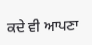ਕਦੇ ਵੀ ਆਪਣਾ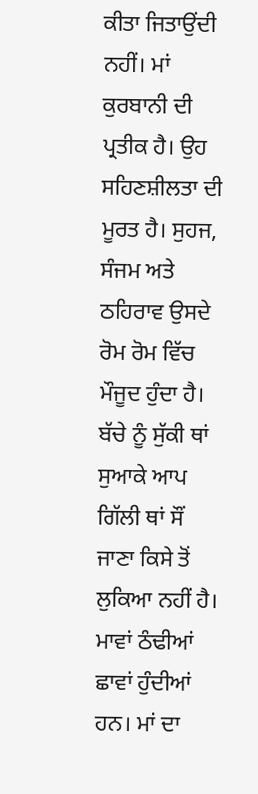ਕੀਤਾ ਜਿਤਾਉਂਦੀ ਨਹੀਂ। ਮਾਂ ਕੁਰਬਾਨੀ ਦੀ ਪ੍ਰਤੀਕ ਹੈ। ਉਹ ਸਹਿਣਸ਼ੀਲਤਾ ਦੀ ਮੂਰਤ ਹੈ। ਸੁਹਜ, ਸੰਜਮ ਅਤੇ ਠਹਿਰਾਵ ਉਸਦੇ ਰੋਮ ਰੋਮ ਵਿੱਚ ਮੌਜੂਦ ਹੁੰਦਾ ਹੈ। ਬੱਚੇ ਨੂੰ ਸੁੱਕੀ ਥਾਂ ਸੁਆਕੇ ਆਪ ਗਿੱਲੀ ਥਾਂ ਸੌਂ ਜਾਣਾ ਕਿਸੇ ਤੋਂ ਲੁਕਿਆ ਨਹੀਂ ਹੈ। ਮਾਵਾਂ ਠੰਢੀਆਂ ਛਾਵਾਂ ਹੁੰਦੀਆਂ ਹਨ। ਮਾਂ ਦਾ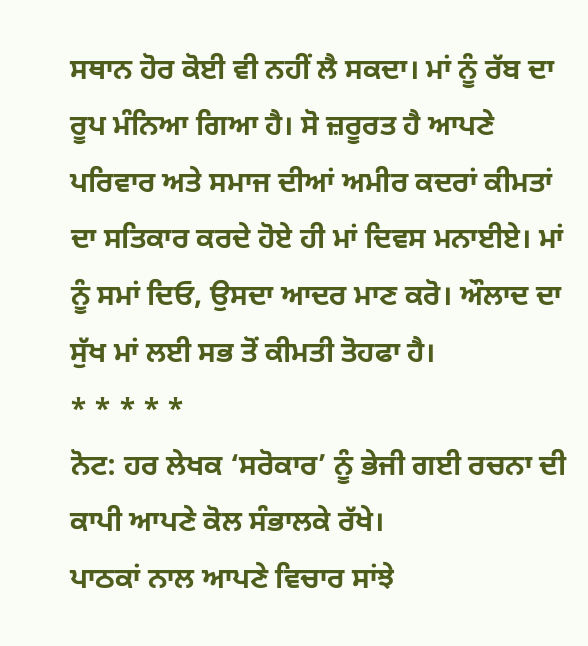ਸਥਾਨ ਹੋਰ ਕੋਈ ਵੀ ਨਹੀਂ ਲੈ ਸਕਦਾ। ਮਾਂ ਨੂੰ ਰੱਬ ਦਾ ਰੂਪ ਮੰਨਿਆ ਗਿਆ ਹੈ। ਸੋ ਜ਼ਰੂਰਤ ਹੈ ਆਪਣੇ ਪਰਿਵਾਰ ਅਤੇ ਸਮਾਜ ਦੀਆਂ ਅਮੀਰ ਕਦਰਾਂ ਕੀਮਤਾਂ ਦਾ ਸਤਿਕਾਰ ਕਰਦੇ ਹੋਏ ਹੀ ਮਾਂ ਦਿਵਸ ਮਨਾਈਏ। ਮਾਂ ਨੂੰ ਸਮਾਂ ਦਿਓ, ਉਸਦਾ ਆਦਰ ਮਾਣ ਕਰੋ। ਔਲਾਦ ਦਾ ਸੁੱਖ ਮਾਂ ਲਈ ਸਭ ਤੋਂ ਕੀਮਤੀ ਤੋਹਫਾ ਹੈ।
* * * * *
ਨੋਟ: ਹਰ ਲੇਖਕ ‘ਸਰੋਕਾਰ’ ਨੂੰ ਭੇਜੀ ਗਈ ਰਚਨਾ ਦੀ ਕਾਪੀ ਆਪਣੇ ਕੋਲ ਸੰਭਾਲਕੇ ਰੱਖੇ।
ਪਾਠਕਾਂ ਨਾਲ ਆਪਣੇ ਵਿਚਾਰ ਸਾਂਝੇ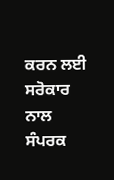ਕਰਨ ਲਈ ਸਰੋਕਾਰ ਨਾਲ ਸੰਪਰਕ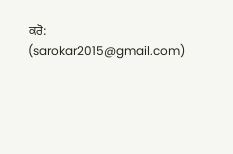ਕਰੋ: (sarokar2015@gmail.com)